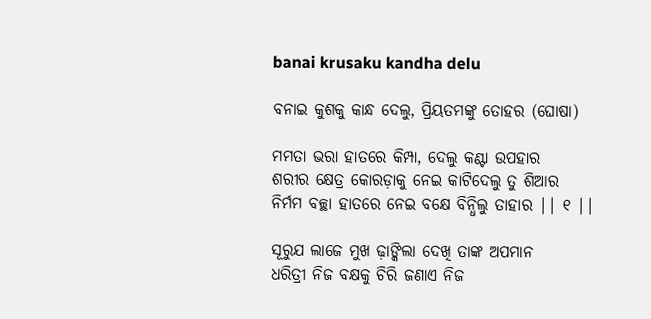banai krusaku kandha delu

ବନାଇ କୁଶକୁ କାନ୍ଧ ଦେଲୁ, ପ୍ରିୟତମଙ୍କୁ ତୋହର (ଘୋଷା)

ମମତା ଭରା ହାତରେ କିମ୍ପା, ଦେଲୁ କଣ୍ଟା ଉପହାର
ଶରୀର କ୍ଷେତ୍ର କୋରଡ଼ାକୁ ନେଇ କାଟିଦେଲୁ ତୁ ଶିଆର
ନିର୍ମମ ବଚ୍ଛା ହାତରେ ନେଇ ବକ୍ଷେ ବିନ୍ଧିଲୁ ତାହାର || ୧ ||

ସୂରୁଯ ଲାଜେ ମୁଖ ଢ଼ାଙ୍କିଲା ଦେଖି ତାଙ୍କ ଅପମାନ
ଧରିତ୍ରୀ ନିଜ ବକ୍ଷକୁ ଚିରି ଜଣାଏ ନିଜ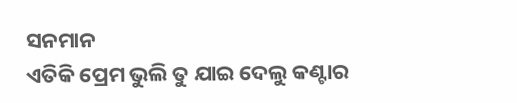ସନମାନ
ଏତିକି ପ୍ରେମ ଭୁଲି ତୁ ଯାଇ ଦେଲୁ କଣ୍ଟାର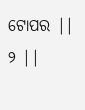ଟୋପର || ୨ ||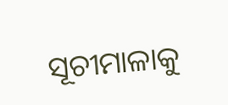ସୂଚୀମାଳାକୁ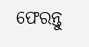ଫେରନ୍ତୁ